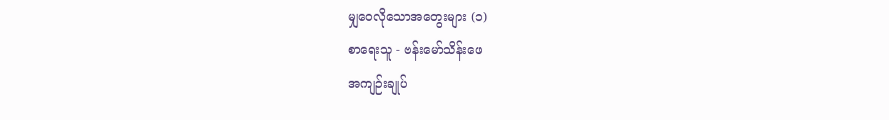မျှဝေလိုသောအတွေးများ (၁)
စာရေးသူ - ဗန်းမော်သိန်းဖေ
အကျဉ်းချုပ်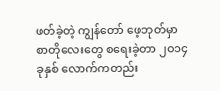ဖတ်ခဲ့တဲ့ ကျွန်တော် ဖေ့ဘုတ်မှာ စာတိုလေးတွေ စရေးခဲ့တာ ၂ဝ၁၄ ခုနှစ် လောက်ကတည်း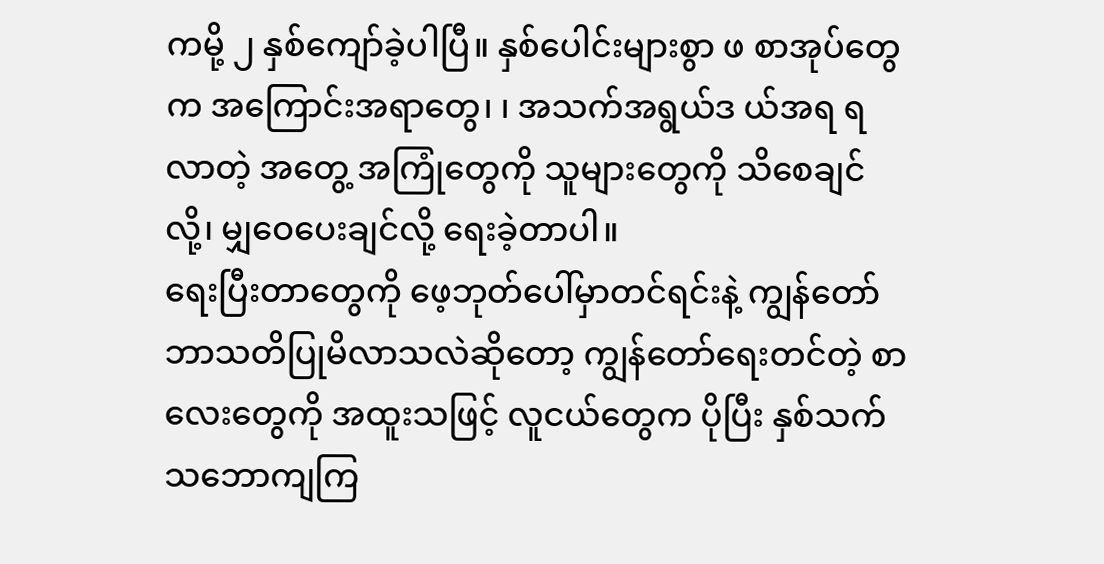ကမို့ ၂ နှစ်ကျော်ခဲ့ပါပြီ။ နှစ်ပေါင်းများစွာ ဖ စာအုပ်တွေက အကြောင်းအရာတွေ၊ ၊ အသက်အရွယ်ဒ ယ်အရ ရလာတဲ့ အတွေ့ အကြုံတွေကို သူများတွေကို သိစေချင်လို့၊ မျှဝေပေးချင်လို့ ရေးခဲ့တာပါ။
ရေးပြီးတာတွေကို ဖေ့ဘုတ်ပေါ်မှာတင်ရင်းနဲ့ ကျွန်တော် ဘာသတိပြုမိလာသလဲဆိုတော့ ကျွန်တော်ရေးတင်တဲ့ စာလေးတွေကို အထူးသဖြင့် လူငယ်တွေက ပိုပြီး နှစ်သက်သဘောကျကြ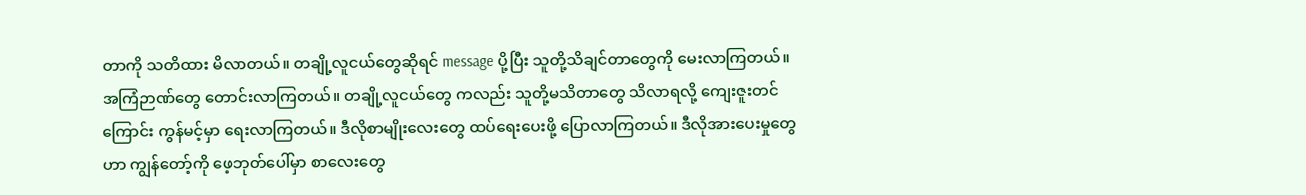တာကို သတိထား မိလာတယ်။ တချို့လူငယ်တွေဆိုရင် message ပို့ပြီး သူတို့သိချင်တာတွေကို မေးလာကြတယ်။ အကြံဉာဏ်တွေ တောင်းလာကြတယ်။ တချို့လူငယ်တွေ ကလည်း သူတို့မသိတာတွေ သိလာရလို့ ကျေးဇူးတင်ကြောင်း ကွန်မင့်မှာ ရေးလာကြတယ်။ ဒီလိုစာမျိုးလေးတွေ ထပ်ရေးပေးဖို့ ပြောလာကြတယ်။ ဒီလိုအားပေးမှုတွေဟာ ကျွန်တော့်ကို ဖေ့ဘုတ်ပေါ်မှာ စာလေးတွေ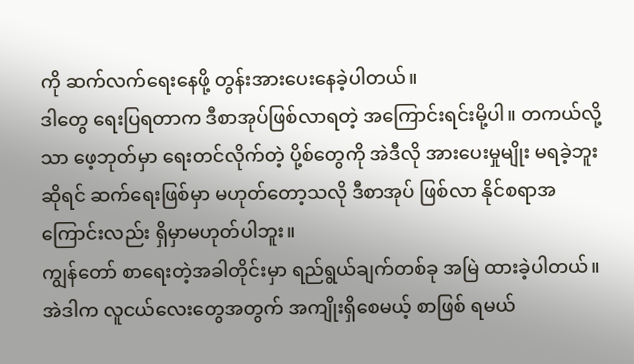ကို ဆက်လက်ရေးနေဖို့ တွန်းအားပေးနေခဲ့ပါတယ်။
ဒါတွေ ရေးပြရတာက ဒီစာအုပ်ဖြစ်လာရတဲ့ အကြောင်းရင်းမို့ပါ။ တကယ်လို့သာ ဖေ့ဘုတ်မှာ ရေးတင်လိုက်တဲ့ ပို့စ်တွေကို အဲဒီလို အားပေးမှုမျိုး မရခဲ့ဘူးဆိုရင် ဆက်ရေးဖြစ်မှာ မဟုတ်တော့သလို ဒီစာအုပ် ဖြစ်လာ နိုင်စရာအကြောင်းလည်း ရှိမှာမဟုတ်ပါဘူး။
ကျွန်တော် စာရေးတဲ့အခါတိုင်းမှာ ရည်ရွယ်ချက်တစ်ခု အမြဲ ထားခဲ့ပါတယ်။ အဲဒါက လူငယ်လေးတွေအတွက် အကျိုးရှိစေမယ့် စာဖြစ် ရမယ်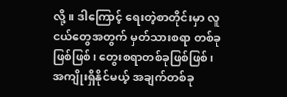လို့။ ဒါကြောင့် ရေးတဲ့စာတိုင်းမှာ လူငယ်တွေအတွက် မှတ်သားစရာ တစ်ခုဖြစ်ဖြစ်၊ တွေးစရာတစ်ခုဖြစ်ဖြစ်၊ အကျိုးရှိနိုင်မယ့် အချက်တစ်ခု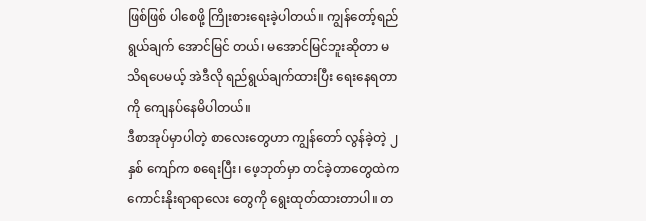ဖြစ်ဖြစ် ပါစေဖို့ ကြိုးစားရေးခဲ့ပါတယ်။ ကျွန်တော့်ရည်ရွယ်ချက် အောင်မြင် တယ်၊ မအောင်မြင်ဘူးဆိုတာ မသိရပေမယ့် အဲဒီလို ရည်ရွယ်ချက်ထားပြီး ရေးနေရတာကို ကျေနပ်နေမိပါတယ်။
ဒီစာအုပ်မှာပါတဲ့ စာလေးတွေဟာ ကျွန်တော် လွန်ခဲ့တဲ့ ၂ နှစ် ကျော်က စရေးပြီး၊ ဖေ့ဘုတ်မှာ တင်ခဲ့တာတွေထဲက ကောင်းနိုးရာရာလေး တွေကို ရွေးထုတ်ထားတာပါ။ တ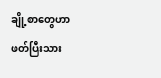ချို့စာတွေဟာ ဖတ်ပြီးသား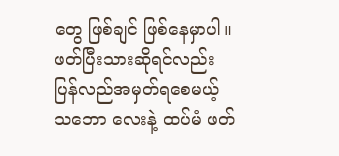တွေ ဖြစ်ချင် ဖြစ်နေမှာပါ။ ဖတ်ပြီးသားဆိုရင်လည်း ပြန်လည်အမှတ်ရစေမယ့် သဘော လေးနဲ့ ထပ်မံ ဖတ်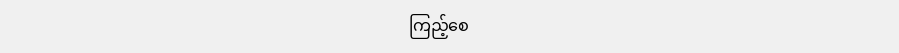ကြည့်စေ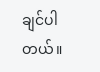ချင်ပါတယ်။